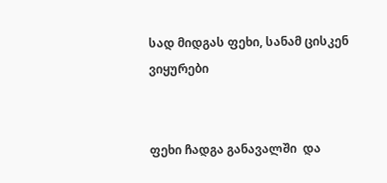სად მიდგას ფეხი, სანამ ცისკენ ვიყურები


ფეხი ჩადგა განავალში  და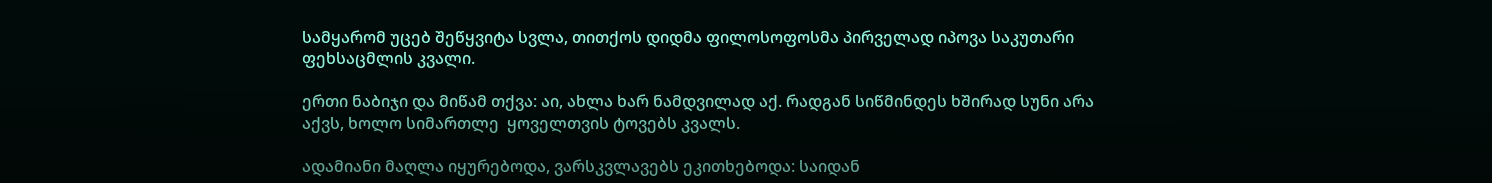სამყარომ უცებ შეწყვიტა სვლა, თითქოს დიდმა ფილოსოფოსმა პირველად იპოვა საკუთარი ფეხსაცმლის კვალი.

ერთი ნაბიჯი და მიწამ თქვა: აი, ახლა ხარ ნამდვილად აქ. რადგან სიწმინდეს ხშირად სუნი არა აქვს, ხოლო სიმართლე  ყოველთვის ტოვებს კვალს.

ადამიანი მაღლა იყურებოდა, ვარსკვლავებს ეკითხებოდა: საიდან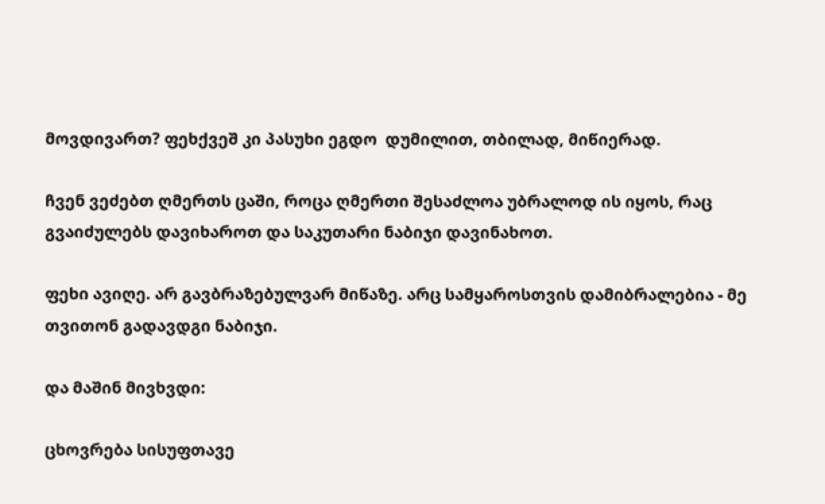მოვდივართ? ფეხქვეშ კი პასუხი ეგდო  დუმილით, თბილად, მიწიერად.

ჩვენ ვეძებთ ღმერთს ცაში, როცა ღმერთი შესაძლოა უბრალოდ ის იყოს, რაც გვაიძულებს დავიხაროთ და საკუთარი ნაბიჯი დავინახოთ.

ფეხი ავიღე. არ გავბრაზებულვარ მიწაზე. არც სამყაროსთვის დამიბრალებია - მე თვითონ გადავდგი ნაბიჯი.

და მაშინ მივხვდი:

ცხოვრება სისუფთავე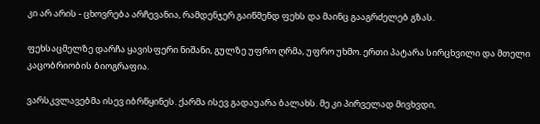კი არ არის - ცხოვრება არჩევანია, რამდენჯერ გაიწმენდ ფეხს და მაინც გააგრძელებ გზას.

ფეხსაცმელზე დარჩა ყავისფერი ნიშანი, გულზე უფრო ღრმა, უფრო უხმო. ერთი პატარა სირცხვილი და მთელი კაცობრიობის ბიოგრაფია.

ვარსკვლავებმა ისევ იბრწყინეს. ქარმა ისევ გადაუარა ბალახს. მე კი პირველად მივხვდი,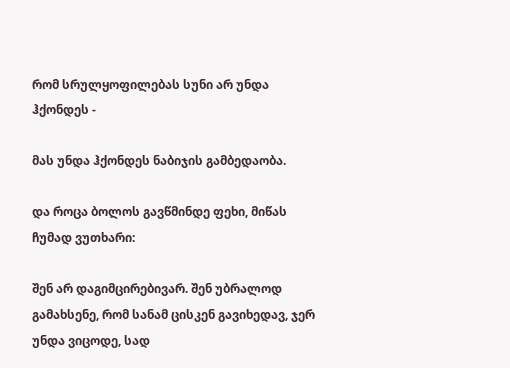რომ სრულყოფილებას სუნი არ უნდა ჰქონდეს -

მას უნდა ჰქონდეს ნაბიჯის გამბედაობა.

და როცა ბოლოს გავწმინდე ფეხი, მიწას ჩუმად ვუთხარი:

შენ არ დაგიმცირებივარ. შენ უბრალოდ გამახსენე, რომ სანამ ცისკენ გავიხედავ, ჯერ უნდა ვიცოდე, სად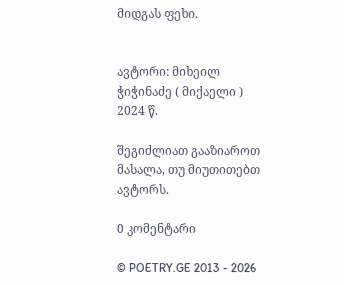მიდგას ფეხი.


ავტორი: მიხეილ ჭიჭინაძე ( მიქაელი )
2024 წ.

შეგიძლიათ გააზიაროთ მასალა, თუ მიუთითებთ ავტორს.

0 კომენტარი

© POETRY.GE 2013 - 2026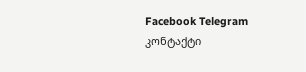Facebook Telegram კონტაქტი